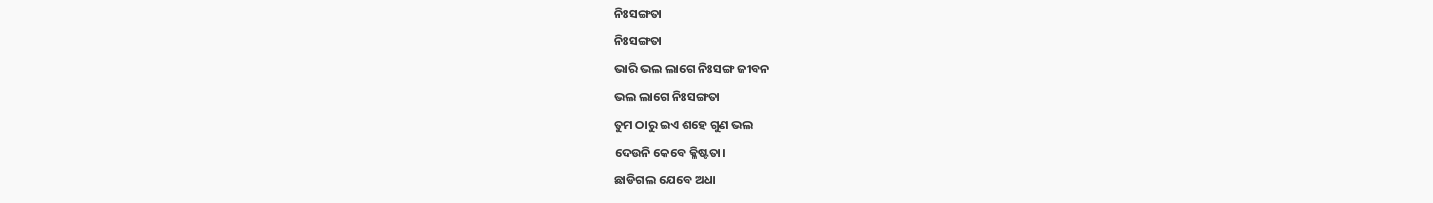ନିଃସଙ୍ଗତା
ନିଃସଙ୍ଗତା
ଭାରି ଭଲ ଲାଗେ ନିଃସଙ୍ଗ ଜୀବନ
ଭଲ ଲାଗେ ନିଃସଙ୍ଗତା
ତୁମ ଠାରୁ ଇଏ ଶହେ ଗୁଣ ଭଲ
ଦେଉନି କେବେ କ୍ଳିଷ୍ଟତା।
ଛାଡିଗଲ ଯେବେ ଅଧା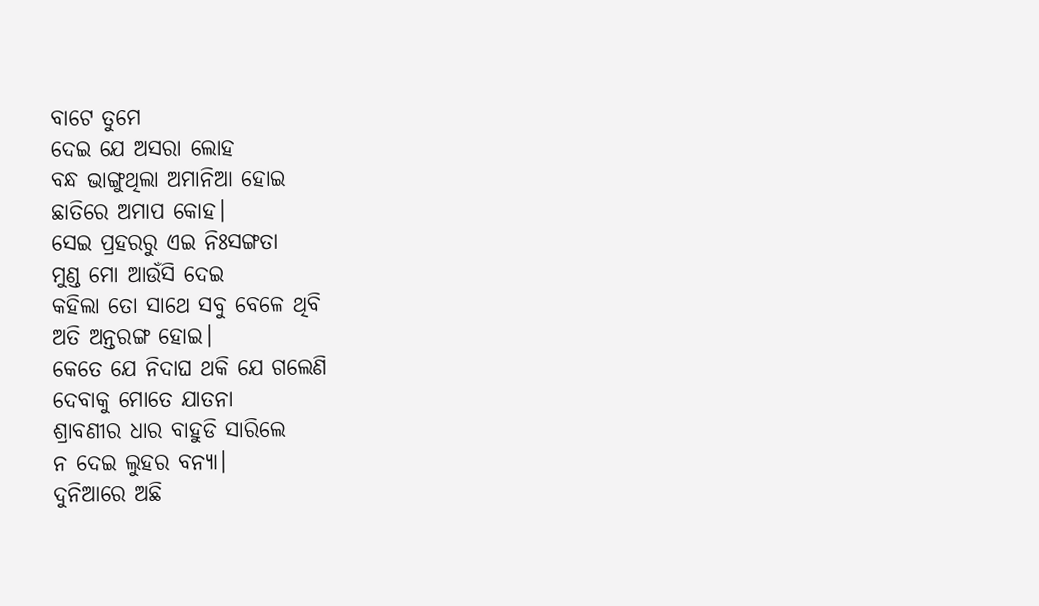ବାଟେ ତୁମେ
ଦେଇ ଯେ ଅସରା ଲୋହ
ବନ୍ଧ ଭାଙ୍ଗୁଥିଲା ଅମାନିଆ ହୋଇ
ଛାତିରେ ଅମାପ କୋହ।
ସେଇ ପ୍ରହରରୁ ଏଇ ନିଃସଙ୍ଗତା
ମୁଣ୍ଡ ମୋ ଆଉଁସି ଦେଇ
କହିଲା ତୋ ସାଥେ ସବୁ ବେଳେ ଥିବି
ଅତି ଅନ୍ତରଙ୍ଗ ହୋଇ।
କେତେ ଯେ ନିଦାଘ ଥକି ଯେ ଗଲେଣି
ଦେବାକୁ ମୋତେ ଯାତନା
ଶ୍ରାବଣୀର ଧାର ବାହୁଡି ସାରିଲେ
ନ ଦେଇ ଲୁହର ବନ୍ୟା।
ଦୁନିଆରେ ଅଛି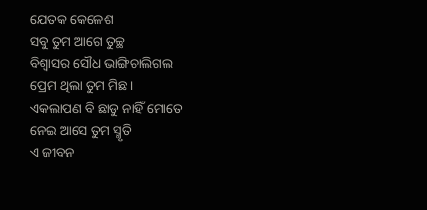ଯେତକ କେଳେଶ
ସବୁ ତୁମ ଆଗେ ତୁଚ୍ଛ
ବିଶ୍ଵାସର ସୌଧ ଭାଙ୍ଗିଚାଲିଗଲ
ପ୍ରେମ ଥିଲା ତୁମ ମିଛ।
ଏକଲାପଣ ବି ଛାଡୁ ନାହିଁ ମୋତେ
ନେଇ ଆସେ ତୁମ ସ୍ମୃତି
ଏ ଜୀବନ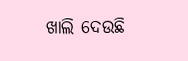ଖାଲି ଦେଉଛି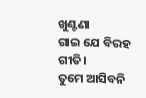ଖୁଣ୍ଟଣା
ଗାଇ ଯେ ବିରହ ଗୀତି।
ତୁମେ ଆସିବନି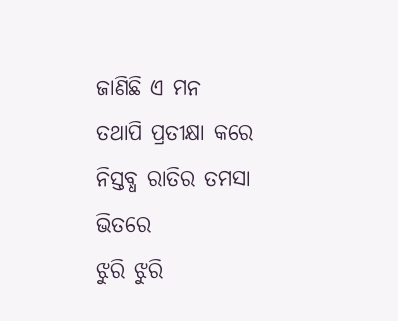ଜାଣିଛି ଏ ମନ
ତଥାପି ପ୍ରତୀକ୍ଷା କରେ
ନିସ୍ତବ୍ଧ ରାତିର ତମସା ଭିତରେ
ଝୁରି ଝୁରି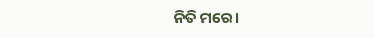ନିତି ମରେ।